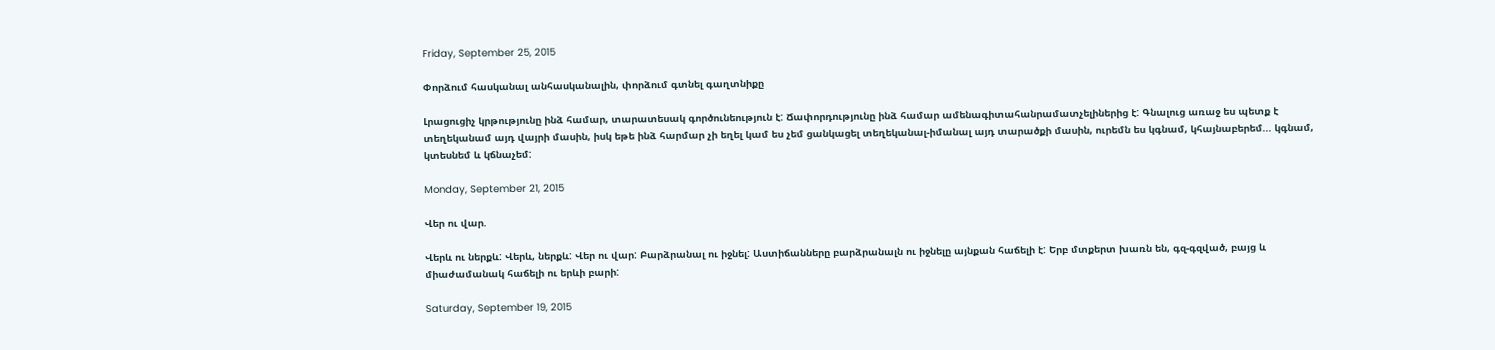Friday, September 25, 2015

Փորձում հասկանալ անհասկանալին, փորձում գտնել գաղտնիքը

Լրացուցիչ կրթությունը ինձ համար, տարատեսակ գործունեություն է: Ճափորդությունը ինձ համար ամենագիտահանրամատչելիներից է: Գնալուց առաջ ես պետք է տեղեկանամ այդ վայրի մասին, իսկ եթե ինձ հարմար չի եղել կամ ես չեմ ցանկացել տեղեկանալ-իմանալ այդ տարածքի մասին, ուրեմն ես կգնամ, կհայնաբերեմ... կգնամ, կտեսնեմ և կճնաչեմ:

Monday, September 21, 2015

Վեր ու վար.

Վերև ու ներքև: Վերև, ներքև: Վեր ու վար: Բարձրանալ ու իջնել: Աստիճանները բարձրանալն ու իջնելը այնքան հաճելի է: Երբ մտքերտ խառն են, գզ-գզված, բայց և միաժամանակ հաճելի ու երևի բարի:

Saturday, September 19, 2015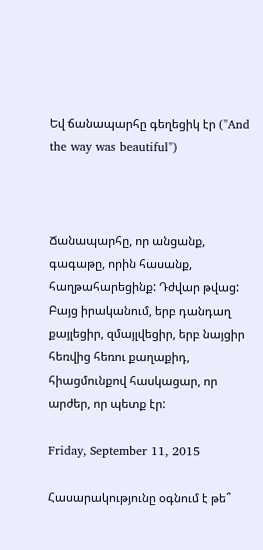Եվ ճանապարհը գեղեցիկ էր ("And the way was beautiful")



Ճանապարհը, որ անցանք, գագաթը, որին հասանք, հաղթահարեցինք: Դժվար թվաց: Բայց իրականում, երբ դանդաղ քայլեցիր, զմայլվեցիր, երբ նայցիր հեռվից հեռու քաղաքիդ, հիացմունքով հասկացար, որ արժեր, որ պետք էր:

Friday, September 11, 2015

Հասարակությունը օգնում է թե՞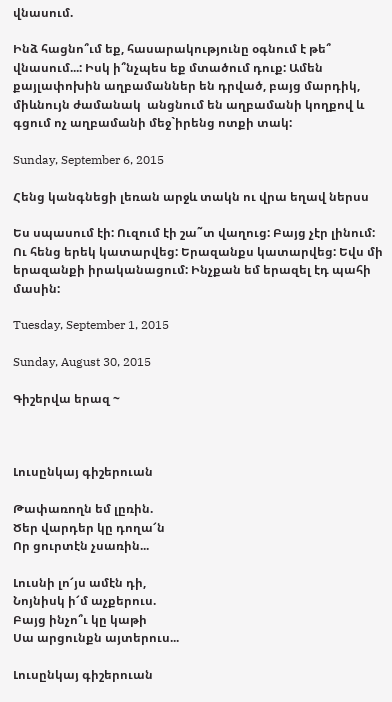վնասում.

Ինձ հացնո՞ւմ եք, հասարակությունը օգնում է թե՞ վնասում...: Իսկ ի՞նչպես եք մտածում դուք: Ամեն քայլափոխին աղբամաններ են դրված, բայց մարդիկ, միևնույն ժամանակ  անցնում են աղբամանի կողքով և գցում ոչ աղբամանի մեջ`իրենց ոտքի տակ:

Sunday, September 6, 2015

Հենց կանգնեցի լեռան արջև տակն ու վրա եղավ ներսս

Ես սպասում էի: Ուզում էի շա˜տ վաղուց: Բայց չէր լինում: Ու հենց երեկ կատարվեց: Երազանքս կատարվեց: Եվս մի երազանքի իրականացում: Ինչքան եմ երազել էդ պահի մասին:

Tuesday, September 1, 2015

Sunday, August 30, 2015

Գիշերվա երազ ~



Լուսընկայ գիշերուան

Թափառողն եմ լըռին.
Ծեր վարդեր կը դողա՜ն
Որ ցուրտէն չսառին...

Լուսնի լո՜յս ամէն դի,
Նոյնիսկ ի՜մ աչքերուս.
Բայց ինչո՞ւ կը կաթի
Սա արցունքն այտերուս...

Լուսընկայ գիշերուան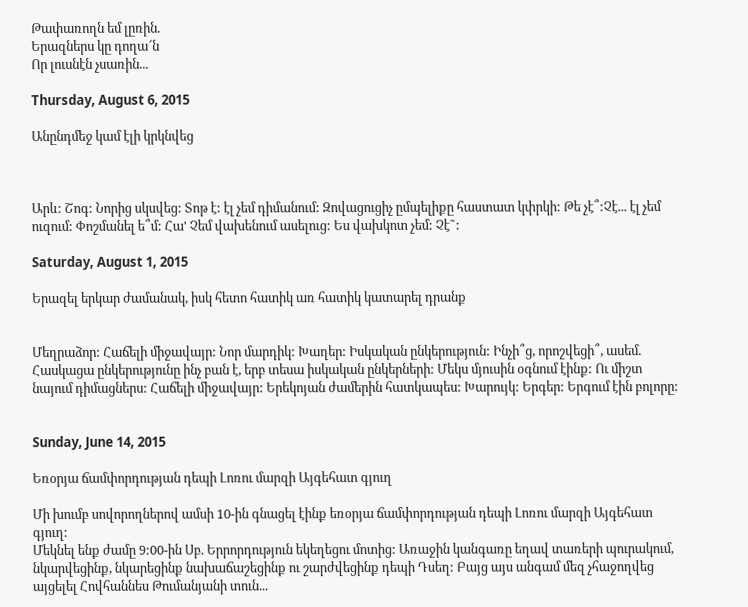Թափառողն եմ լըռին.
Երազներս կը դողա՜ն
Որ լուսնէն չսառին...

Thursday, August 6, 2015

Անընդմեջ կամ էլի կրկնվեց



Արև: Շոգ: Նորից սկսվեց: Տոթ է: էլ չեմ դիմանում: Զովացուցիչ ըմպելիքը հաստատ կփրկի: Թե չէ՞:Չէ... էլ չեմ ուզում: Փոշմանել ե՞մ: Հա' Չեմ վախենում ասելուց: Ես վախկոտ չեմ: Չէ˜:

Saturday, August 1, 2015

Երազել երկար ժամանակ, իսկ հետո հատիկ առ հատիկ կատարել դրանք


Մեղրաձոր: Հաճելի միջավայր: Նոր մարդիկ: Խաղեր: Իսկական ընկերություն: Ինչի՞ց, որոշվեցի՞, ասեմ.
Հասկացա ընկերությունը ինչ բան է, երբ տեսա իսկական ընկերների: Մեկս մյուսին օգնում էինք: Ու միշտ նայում դիմացներս: Հաճելի միջավայր: Երեկոյան ժամերին հատկապես: Խարույկ: Երգեր: Երգում էին բոլորը:


Sunday, June 14, 2015

Եռօրյա ճամփորդության դեպի Լոռու մարզի Այգեհատ գյուղ

Մի խումբ սովորողներով ամսի 10-ին գնացել էինք եռօրյա ճամփորդության դեպի Լոռու մարզի Այգեհատ գյուղ:
Մեկնել ենք ժամը 9:00-ին Սբ. Երրորդություն եկեղեցու մոտից: Առաջին կանգառը եղավ տառերի պուրակում, նկարվեցինք, նկարեցինք նախաճաշեցինք ու շարժվեցինք դեպի Դսեղ: Բայց այս անգամ մեզ չհաջողվեց այցելել Հովհաննես Թումանյանի տուն...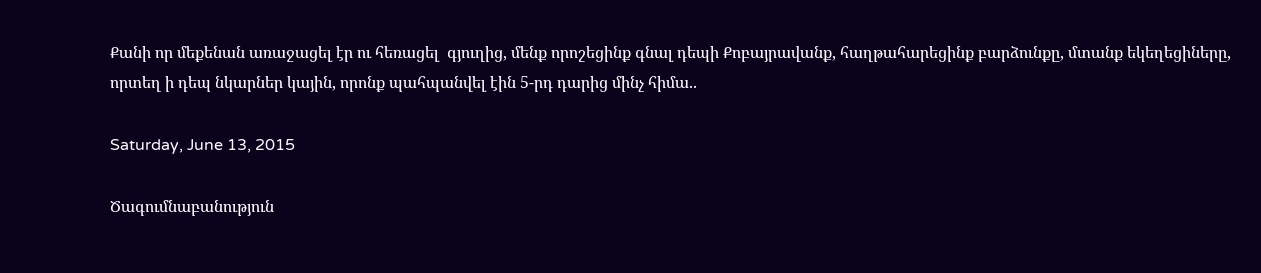Քանի որ մեքենան առաջացել էր ու հեռացել  գյուղից, մենք որոշեցինք գնալ դեպի Քոբայրավանք, հաղթահարեցինք բարձունքը, մտանք եկեղեցիները, որտեղ ի դեպ նկարներ կային, որոնք պահպանվել էին 5-րդ դարից մինչ հիմա..

Saturday, June 13, 2015

Ծագումնաբանություն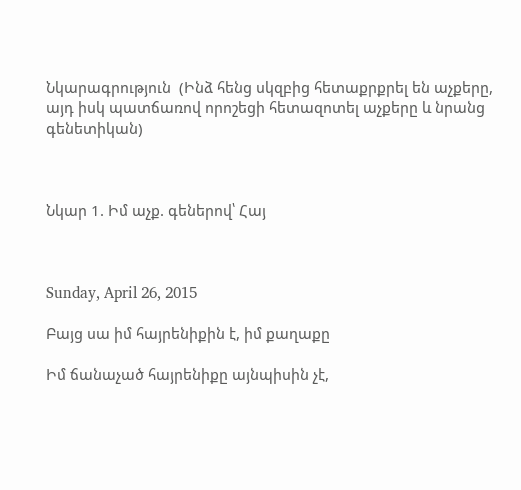Նկարագրություն  (Ինձ հենց սկզբից հետաքրքրել են աչքերը, այդ իսկ պատճառով որոշեցի հետազոտել աչքերը և նրանց գենետիկան)



Նկար 1. Իմ աչք. գեներով՝ Հայ



Sunday, April 26, 2015

Բայց սա իմ հայրենիքին է, իմ քաղաքը

Իմ ճանաչած հայրենիքը այնպիսին չէ,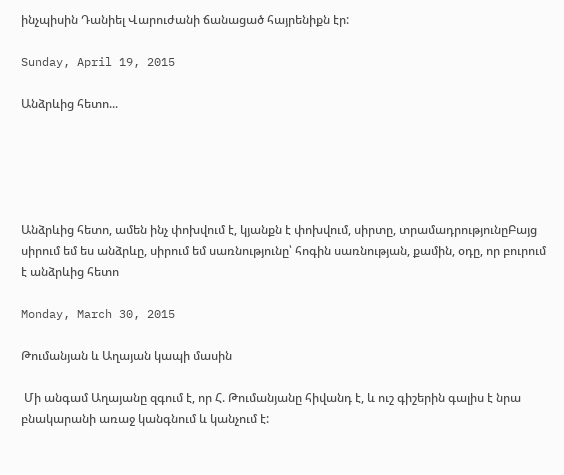ինչպիսին Դանիել Վարուժանի ճանացած հայրենիքն էր:

Sunday, April 19, 2015

Անձրևից հետո...





Անձրևից հետո, ամեն ինչ փոխվում է, կյանքն է փոխվում, սիրտը, տրամադրությունըԲայց սիրում եմ ես անձրևը, սիրում եմ սառնությունը՝ հոգին սառնության, քամին, օդը, որ բուրում է անձրևից հետո

Monday, March 30, 2015

Թումանյան և Աղայան կապի մասին

 Մի անգամ Աղայանը զգում է, որ Հ. Թումանյանը հիվանդ է, և ուշ գիշերին գալիս է նրա բնակարանի առաջ կանգնում և կանչում է: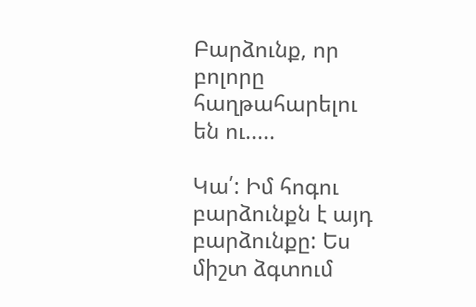Բարձունք, որ բոլորը հաղթահարելու են ու.....

Կա՛: Իմ հոգու բարձունքն է այդ բարձունքը: Ես միշտ ձգտում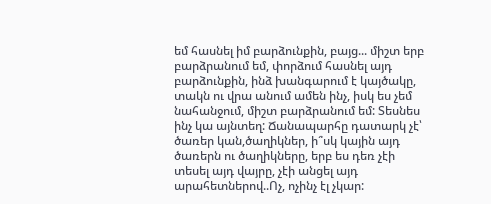եմ հասնել իմ բարձունքին, բայց... միշտ երբ բարձրանում եմ, փորձում հասնել այդ բարձունքին, ինձ խանգարում է կայծակը, տակն ու վրա անում ամեն ինչ, իսկ ես չեմ նահանջում, միշտ բարձրանում եմ: Տեսնես ինչ կա այնտեղ: Ճանապարհը դատարկ չէ՝ ծառեր կան,ծաղիկներ, ի՞սկ կային այդ ծառերն ու ծաղիկները, երբ ես դեռ չէի տեսել այդ վայրը, չէի անցել այդ արահետներով..Ոչ, ոչինչ էլ չկար: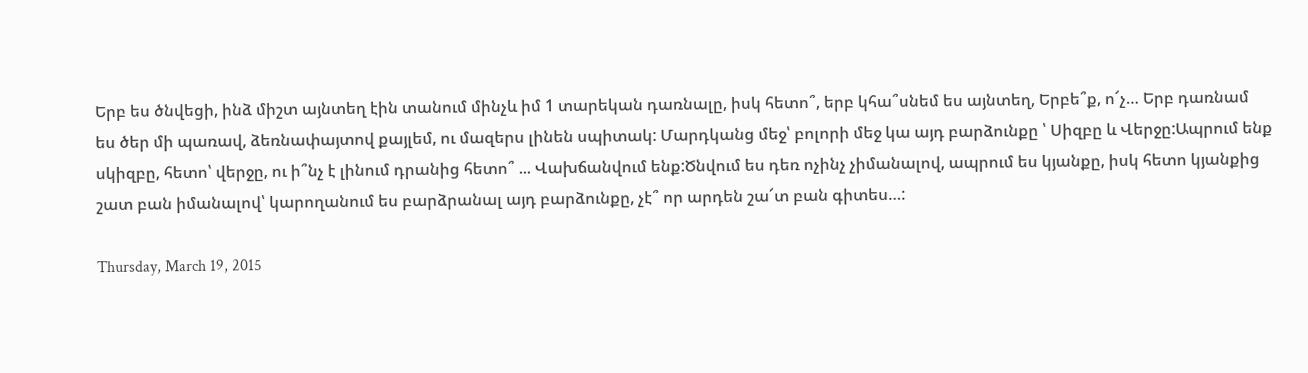Երբ ես ծնվեցի, ինձ միշտ այնտեղ էին տանում մինչև իմ 1 տարեկան դառնալը, իսկ հետո՞, երբ կհա՞սնեմ ես այնտեղ, Երբե՞ք, ո՜չ… Երբ դառնամ ես ծեր մի պառավ, ձեռնափայտով քայլեմ, ու մազերս լինեն սպիտակ: Մարդկանց մեջ՝ բոլորի մեջ կա այդ բարձունքը ՝ Սիզբը և Վերջը:Ապրում ենք սկիզբը, հետո՝ վերջը, ու ի՞նչ է լինում դրանից հետո՞ ... Վախճանվում ենք:Ծնվում ես դեռ ոչինչ չիմանալով, ապրում ես կյանքը, իսկ հետո կյանքից շատ բան իմանալով՝ կարողանում ես բարձրանալ այդ բարձունքը, չէ՞ որ արդեն շա՜տ բան գիտես…:

Thursday, March 19, 2015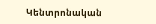Կենտրոնական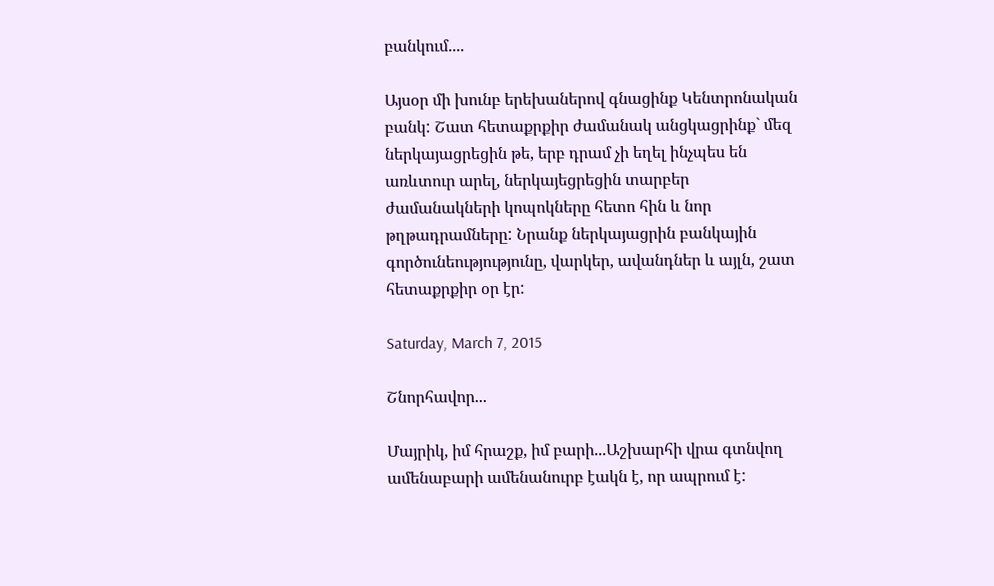բանկում....

Այսօր մի խունբ երեխաներով գնացինք Կենտրոնական բանկ: Շատ հետաքրքիր ժամանակ անցկացրինք` մեզ ներկայացրեցին թե, երբ դրամ չի եղել ինչպես են առևտուր արել, ներկայեցրեցին տարբեր ժամանակների կոպոկները հետո հին և նոր թղթադրամները: Նրանք ներկայացրին բանկային գործունեությությունը, վարկեր, ավանդներ և այլն, շատ հետաքրքիր օր էր:

Saturday, March 7, 2015

Շնորհավոր...

Մայրիկ, իմ հրաշք, իմ բարի...Աշխարհի վրա գտնվող ամենաբարի ամենանուրբ էակն է, որ ապրում է: